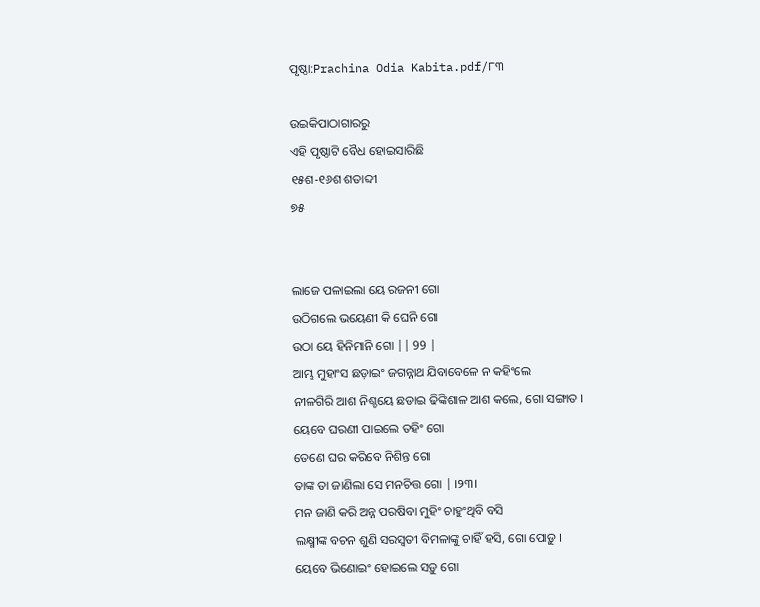ପୃଷ୍ଠା:Prachina Odia Kabita.pdf/୮୩

ଉଇକିପାଠାଗାର‌ରୁ
ଏହି ପୃଷ୍ଠାଟି ବୈଧ ହୋଇସାରିଛି
୧୫ଶ-୧୬ଶ ଶତାବ୍ଦୀ
୭୫


ଲାଜେ ପଳାଇଲା ୟେ ରଜନୀ ଗୋ
ଉଠିଗଲେ ଭୟେଣୀ କି ଘେନି ଗୋ
ଉଠା ୟେ ହିନିମାନି ଗୋ || 99 |
ଆମ୍ଭ ମୁହାଂସ ଛଡ଼ାଇଂ ଜଗନ୍ନାଥ ଯିବାବେଳେ ନ କହିଂଲେ
ନୀଳଗିରି ଆଶ ନିଶ୍ଚୟେ ଛଡାଇ ଢିଙ୍କିଶାଳ ଆଶ କଲେ, ଗୋ ସଙ୍ଗାତ ।
ୟେବେ ଘରଣୀ ପାଇଲେ ତହିଂ ଗୋ
ତେଣେ ଘର କରିବେ ନିଶିନ୍ତ ଗୋ
ତାଙ୍କ ତା ଜାଣିଲା ସେ ମନଚିତ୍ତ ଗୋ | ।୨୩।
ମନ ଜାଣି କରି ଅନ୍ନ ପରଷିବା ମୁହିଂ ଚାହୁଂଥିବି ବସି
ଲକ୍ଷ୍ମୀଙ୍କ ବଚନ ଶୁଣି ସରସ୍ୱତୀ ବିମଳାଙ୍କୁ ଚାହିଁ ହସି, ଗୋ ପୋଡ଼ୁ ।
ୟେବେ ଭିଣୋଇଂ ହୋଇଲେ ସଡ଼ୁ ଗୋ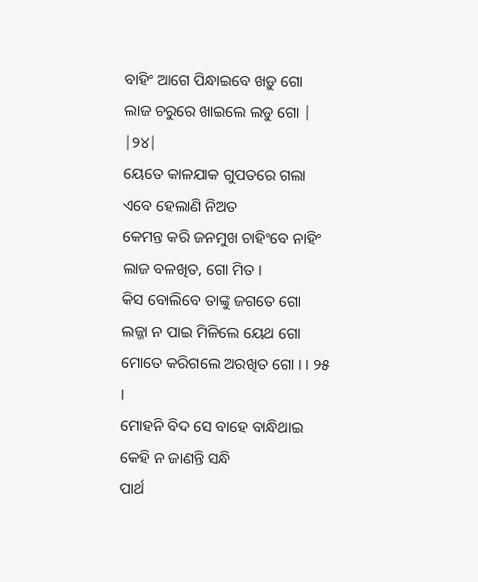ବାହିଂ ଆଗେ ପିନ୍ଧାଇବେ ଖଡ଼ୁ ଗୋ
ଲାଜ ଚରୁରେ ଖାଇଲେ ଲଡୁ ଗୋ | |୨୪|
ୟେତେ କାଳଯାକ ଗୁପତରେ ଗଲା ଏବେ ହେଲାଣି ନିଅତ
କେମନ୍ତ କରି ଜନମୁଖ ଚାହିଂବେ ନାହିଂ ଲାଜ ବଳଖିତ, ଗୋ ମିତ ।
କିସ ବୋଲିବେ ତାଙ୍କୁ ଜଗତେ ଗୋ
ଲଜ୍ଜା ନ ପାଇ ମିଳିଲେ ୟେଥ ଗୋ
ମୋତେ କରିଗଲେ ଅରଖିତ ଗୋ । । ୨୫ ।
ମୋହନି ବିଦ ସେ ବାହେ ବାନ୍ଧିଥାଇ କେହି ନ ଜାଣନ୍ତି ସନ୍ଧି
ପାର୍ଥ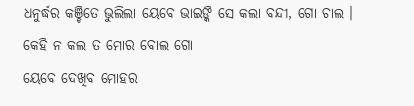ଧନୁର୍ଦ୍ଧର କଞ୍ଚିତେ ଭୁଲିଲା ୟେବେ ଭାଇଙ୍କି ସେ କଲା ବନ୍ଦୀ, ଗୋ ଚାଲ ।
କେହି ନ କଲ ତ ମୋର ବୋଲ ଗୋ
ୟେବେ ଦେଖିବ ମୋହର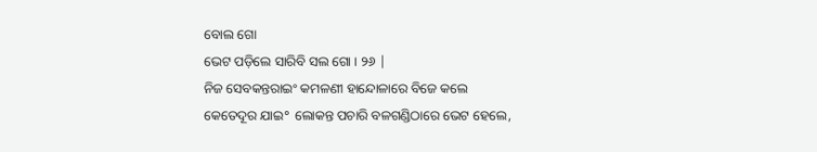ବୋଲ ଗୋ
ଭେଟ ପଡ଼ିଲେ ସାରିବି ସଲ ଗୋ । ୨୬ |
ନିଜ ସେବକନ୍ତରାଇଂ କମଳଣୀ ହାନ୍ଦୋଳାରେ ବିଜେ କଲେ
କେତେଦୂର ଯାଇ° ଲୋକନ୍ତ ପଚାରି ବଳଗଣ୍ଡିଠାରେ ଭେଟ ହେଲେ,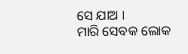ସେ ଯାଅ ।
ମାରି ସେବକ ଲୋକ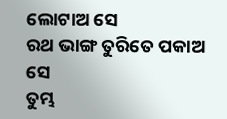ଲୋଟାଅ ସେ
ରଥ ଭାଙ୍ଗ ତୁରିତେ ପକାଅ ସେ
ତୁମ୍ଭ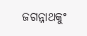ଜଗନ୍ନାଥକୁଂ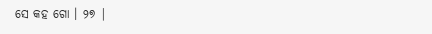ସେ କହ ଗୋ । ୨୭ |